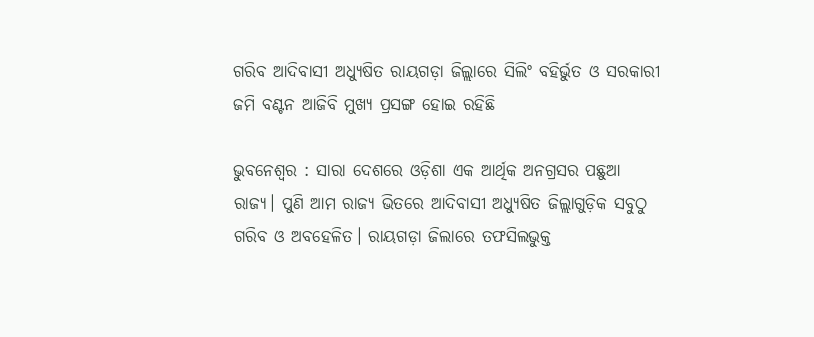ଗରିବ ଆଦିବାସୀ ଅଧ୍ୟୁଷିତ ରାୟଗଡ଼ା ଜିଲ୍ଲାରେ ସିଲିଂ ବହିର୍ଭୁତ ଓ ସରକାରୀ ଜମି ବଣ୍ଟନ ଆଜିବି ମୁଖ୍ୟ ପ୍ରସଙ୍ଗ ହୋଇ ରହିଛି

ଭୁବନେଶ୍ୱର : ସାରା ଦେଶରେ ଓଡ଼ିଶା ଏକ ଆର୍ଥିକ ଅନଗ୍ରସର ପଛୁଆ ରାଜ୍ୟ। ପୁଣି ଆମ ରାଜ୍ୟ ଭିତରେ ଆଦିବାସୀ ଅଧ୍ୟୁଷିତ ଜିଲ୍ଲାଗୁଡ଼ିକ ସବୁଠୁ ଗରିବ ଓ ଅବହେଳିତ। ରାୟଗଡ଼ା ଜିଲାରେ ତଫସିଲଭୁକ୍ତ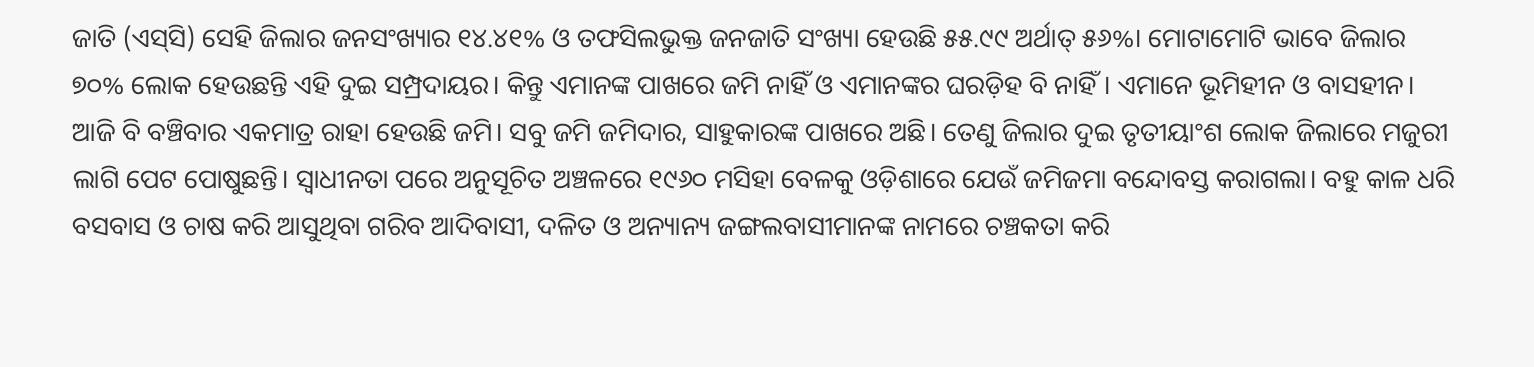ଜାତି (ଏସ୍‌ସି) ସେହି ଜିଲାର ଜନସଂଖ୍ୟାର ୧୪.୪୧% ଓ ତଫସିଲଭୁକ୍ତ ଜନଜାତି ସଂଖ୍ୟା ହେଉଛି ୫୫.୯୯ ଅର୍ଥାତ୍ ୫୬%। ମୋଟାମୋଟି ଭାବେ ଜିଲାର ୭୦% ଲୋକ ହେଉଛନ୍ତି ଏହି ଦୁଇ ସମ୍ପ୍ରଦାୟର। କିନ୍ତୁ ଏମାନଙ୍କ ପାଖରେ ଜମି ନାହିଁ ଓ ଏମାନଙ୍କର ଘରଡ଼ିହ ବି ନାହିଁ। ଏମାନେ ଭୂମିହୀନ ଓ ବାସହୀନ। ଆଜି ବି ବଞ୍ଚିବାର ଏକମାତ୍ର ରାହା ହେଉଛି ଜମି। ସବୁ ଜମି ଜମିଦାର, ସାହୁକାରଙ୍କ ପାଖରେ ଅଛି। ତେଣୁ ଜିଲାର ଦୁଇ ତୃତୀୟାଂଶ ଲୋକ ଜିଲାରେ ମଜୁରୀ ଲାଗି ପେଟ ପୋଷୁଛନ୍ତି। ସ୍ୱାଧୀନତା ପରେ ଅନୁସୂଚିତ ଅଞ୍ଚଳରେ ୧୯୬୦ ମସିହା ବେଳକୁ ଓଡ଼ିଶାରେ ଯେଉଁ ଜମିଜମା ବନ୍ଦୋବସ୍ତ କରାଗଲା। ବହୁ କାଳ ଧରି ବସବାସ ଓ ଚାଷ କରି ଆସୁଥିବା ଗରିବ ଆଦିବାସୀ, ଦଳିତ ଓ ଅନ୍ୟାନ୍ୟ ଜଙ୍ଗଲବାସୀମାନଙ୍କ ନାମରେ ଚଞ୍ଚକତା କରି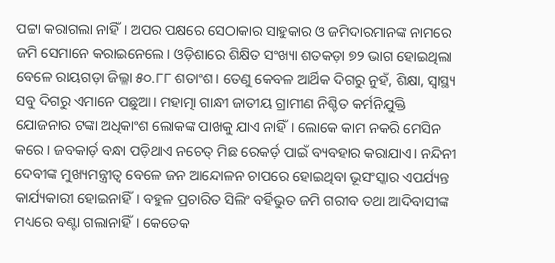ପଟ୍ଟା କରାଗଲା ନାହିଁ। ଅପର ପକ୍ଷରେ ସେଠାକାର ସାହୁକାର ଓ ଜମିଦାରମାନଙ୍କ ନାମରେ ଜମି ସେମାନେ କରାଇନେଲେ। ଓଡ଼ିଶାରେ ଶିକ୍ଷିତ ସଂଖ୍ୟା ଶତକଡ଼ା ୭୨ ଭାଗ ହୋଇଥିଲା ବେଳେ ରାୟଗଡ଼ା ଜିଲ୍ଳା ୫୦.୮୮ ଶତାଂଶ। ତେଣୁ କେବଳ ଆର୍ଥିକ ଦିଗରୁ ନୁହଁ, ଶିକ୍ଷା, ସ୍ୱାସ୍ଥ୍ୟ ସବୁ ଦିଗରୁ ଏମାନେ ପଛୁଆ। ମହାତ୍ମା ଗାନ୍ଧୀ ଜାତୀୟ ଗ୍ରାମୀଣ ନିଶ୍ଚିତ କର୍ମନିଯୁକ୍ତି ଯୋଜନାର ଟଙ୍କା ଅଧିକାଂଶ ଲୋକଙ୍କ ପାଖକୁ ଯାଏ ନାହିଁ। ଲୋକେ କାମ ନକରି ମେସିନ କରେ। ଜବକାର୍ଡ଼ ବନ୍ଧା ପଡ଼ିଥାଏ ନଚେତ୍ ମିଛ ରେକର୍ଡ଼ ପାଇଁ ବ୍ୟବହାର କରାଯାଏ। ନନ୍ଦିନୀ ଦେବୀଙ୍କ ମୁଖ୍ୟମନ୍ତ୍ରୀତ୍ୱ ବେଳେ ଜନ ଆନ୍ଦୋଳନ ଚାପରେ ହୋଇଥିବା ଭୂସଂସ୍କାର ଏପର୍ଯ୍ୟନ୍ତ କାର୍ଯ୍ୟକାରୀ ହୋଇନାହିଁ। ବହୁଳ ପ୍ରଚାରିତ ସିଲିଂ ବର୍ହିଭୁତ ଜମି ଗରୀବ ତଥା ଆଦିବାସୀଙ୍କ ମଧ୍ୟରେ ବଣ୍ଟା ଗଲାନାହିଁ। କେତେକ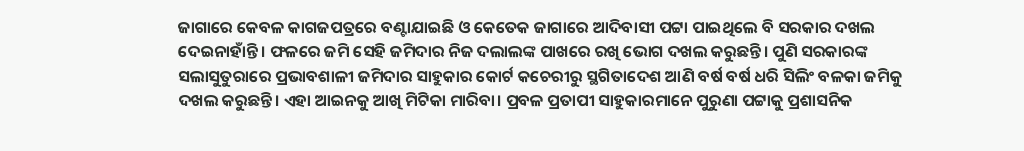ଜାଗାରେ କେବଳ କାଗଜପତ୍ରରେ ବଣ୍ଟାଯାଇଛି ଓ କେତେକ ଜାଗାରେ ଆଦିବାସୀ ପଟ୍ଟା ପାଇଥିଲେ ବି ସରକାର ଦଖଲ ଦେଇନାହାଁନ୍ତି। ଫଳରେ ଜମି ସେହି ଜମିଦାର ନିଜ ଦଲାଲଙ୍କ ପାଖରେ ରଖି ଭୋଗ ଦଖଲ କରୁଛନ୍ତି। ପୁଣି ସରକାରଙ୍କ ସଲାସୁତୁରାରେ ପ୍ରଭାବଶାଳୀ ଜମିଦାର ସାହୁକାର କୋର୍ଟ କଚେରୀରୁ ସ୍ଥଗିତାଦେଶ ଆଣି ବର୍ଷ ବର୍ଷ ଧରି ସିଲିଂ ବଳକା ଜମିକୁ ଦଖଲ କରୁଛନ୍ତି। ଏହା ଆଇନକୁ ଆଖି ମିଟିକା ମାରିବା। ପ୍ରବଳ ପ୍ରତାପୀ ସାହୁକାରମାନେ ପୁରୁଣା ପଟ୍ଟାକୁ ପ୍ରଶାସନିକ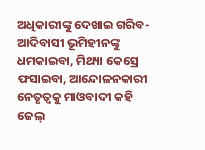ଅଧିକାରୀଙ୍କୁ ଦେଖାଇ ଗରିବ-ଆଦିବାସୀ ଭୂମିହୀନଙ୍କୁ ଧମକାଇବା, ମିଥ୍ୟା କେସ୍ରେ ଫସାଇବା, ଆନ୍ଦୋଳନକାରୀ ନେତୃତ୍ୱକୁ ମାଓବାଦୀ କହି ଜେଲ୍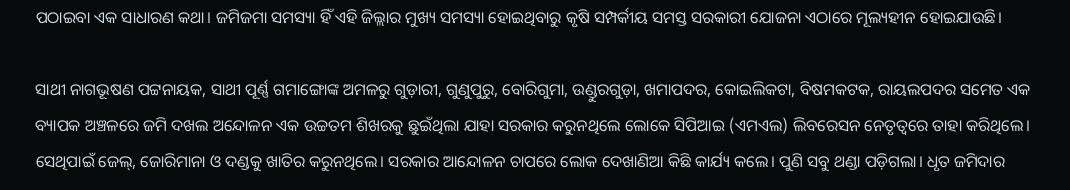ପଠାଇବା ଏକ ସାଧାରଣ କଥା। ଜମିଜମା ସମସ୍ୟା ହିଁ ଏହି ଜିଲ୍ଲାର ମୁଖ୍ୟ ସମସ୍ୟା ହୋଇଥିବାରୁ କୃଷି ସମ୍ପର୍କୀୟ ସମସ୍ତ ସରକାରୀ ଯୋଜନା ଏଠାରେ ମୂଲ୍ୟହୀନ ହୋଇଯାଉଛି।

ସାଥୀ ନାଗଭୂଷଣ ପଟ୍ଟନାୟକ, ସାଥୀ ପୂର୍ଣ୍ଣ ଗମାଙ୍ଗୋଙ୍କ ଅମଳରୁ ଗୁଡ଼ାରୀ, ଗୁଣୁପୁରୁ, ବୋରିଗୁମା, ଉଣ୍ଡୁରଗୁଡ଼ା, ଖମାପଦର, କୋଇଲିକଟା, ବିଷମକଟକ, ରାୟଲପଦର ସମେତ ଏକ ବ୍ୟାପକ ଅଞ୍ଚଳରେ ଜମି ଦଖଲ ଅନ୍ଦୋଳନ ଏକ ଉଚ୍ଚତମ ଶିଖରକୁ ଛୁଇଁଥିଲା ଯାହା ସରକାର କରୁନଥିଲେ ଲୋକେ ସିପିଆଇ (ଏମଏଲ) ଲିବରେସନ ନେତୃତ୍ୱରେ ତାହା କରିଥିଲେ। ସେଥିପାଇଁ ଜେଲ୍, ଜୋରିମାନା ଓ ଦଣ୍ଡକୁ ଖାତିର କରୁନଥିଲେ। ସରକାର ଆନ୍ଦୋଳନ ଚାପରେ ଲୋକ ଦେଖାଣିଆ କିଛି କାର୍ଯ୍ୟ କଲେ। ପୁଣି ସବୁ ଥଣ୍ଡା ପଡ଼ିଗଲା। ଧୃତ ଜମିଦାର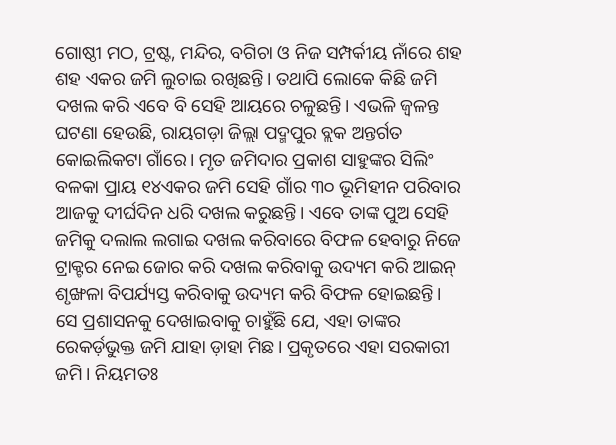ଗୋଷ୍ଠୀ ମଠ, ଟ୍ରଷ୍ଟ, ମନ୍ଦିର, ବଗିଚା ଓ ନିଜ ସମ୍ପର୍କୀୟ ନାଁରେ ଶହ ଶହ ଏକର ଜମି ଲୁଚାଇ ରଖିଛନ୍ତି। ତଥାପି ଲୋକେ କିଛି ଜମି ଦଖଲ କରି ଏବେ ବି ସେହି ଆୟରେ ଚଳୁଛନ୍ତି। ଏଭଳି ଜ୍ୱଳନ୍ତ ଘଟଣା ହେଉଛି, ରାୟଗଡ଼ା ଜିଲ୍ଲା ପଦ୍ମପୁର ବ୍ଲକ ଅନ୍ତର୍ଗତ କୋଇଲିକଟା ଗାଁରେ। ମୃତ ଜମିଦାର ପ୍ରକାଶ ସାହୁଙ୍କର ସିଲିଂ ବଳକା ପ୍ରାୟ ୧୪ଏକର ଜମି ସେହି ଗାଁର ୩୦ ଭୂମିହୀନ ପରିବାର ଆଜକୁ ଦୀର୍ଘଦିନ ଧରି ଦଖଲ କରୁଛନ୍ତି। ଏବେ ତାଙ୍କ ପୁଅ ସେହି ଜମିକୁ ଦଲାଲ ଲଗାଇ ଦଖଲ କରିବାରେ ବିଫଳ ହେବାରୁ ନିଜେ ଟ୍ରାକ୍ଟର ନେଇ ଜୋର କରି ଦଖଲ କରିବାକୁ ଉଦ୍ୟମ କରି ଆଇନ୍ ଶୃଙ୍ଖଳା ବିପର୍ଯ୍ୟସ୍ତ କରିବାକୁ ଉଦ୍ୟମ କରି ବିଫଳ ହୋଇଛନ୍ତି। ସେ ପ୍ରଶାସନକୁ ଦେଖାଇବାକୁ ଚାହୁଁଛି ଯେ, ଏହା ତାଙ୍କର ରେକର୍ଡ଼ଭୁକ୍ତ ଜମି ଯାହା ଡ଼ାହା ମିଛ। ପ୍ରକୃତରେ ଏହା ସରକାରୀ ଜମି। ନିୟମତଃ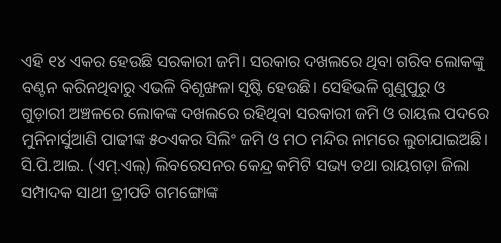ଏହି ୧୪ ଏକର ହେଉଛି ସରକାରୀ ଜମି। ସରକାର ଦଖଲରେ ଥିବା ଗରିବ ଲୋକଙ୍କୁ ବଣ୍ଟନ କରିନଥିବାରୁ ଏଭଳି ବିଶୃଙ୍ଖଳା ସୃଷ୍ଟି ହେଉଛି। ସେହିଭଳି ଗୁଣୁପୁରୁ ଓ ଗୁଡ଼ାରୀ ଅଞ୍ଚଳରେ ଲୋକଙ୍କ ଦଖଲରେ ରହିଥିବା ସରକାରୀ ଜମି ଓ ରାୟଲ ପଦରେ ମୁନିନାର୍ସୁଆଣି ପାଢୀଙ୍କ ୫୦ଏକର ସିଲିଂ ଜମି ଓ ମଠ ମନ୍ଦିର ନାମରେ ଲୁଚାଯାଇଅଛି। ସି.ପି.ଆଇ. (ଏମ୍.ଏଲ୍) ଲିବରେସନର କେନ୍ଦ୍ର କମିଟି ସଭ୍ୟ ତଥା ରାୟଗଡ଼ା ଜିଲା ସମ୍ପାଦକ ସାଥୀ ତ୍ରୀପତି ଗମଙ୍ଗୋଙ୍କ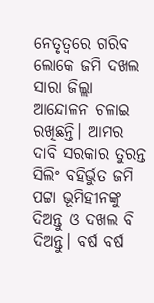ନେତୃତ୍ୱରେ ଗରିବ ଲୋକେ ଜମି ଦଖଲ ସାରା ଜିଲ୍ଲା ଆନ୍ଦୋଳନ ଚଳାଇ ରଖିଛନ୍ତି। ଆମର ଦାବି ସରକାର ତୁରନ୍ତ ସିଲିଂ ବହିର୍ଭୁତ ଜମି ପଟ୍ଟା ଭୂମିହୀନଙ୍କୁ ଦିଅନ୍ତୁ ଓ ଦଖଲ ବି ଦିଅନ୍ତୁ। ବର୍ଷ ବର୍ଷ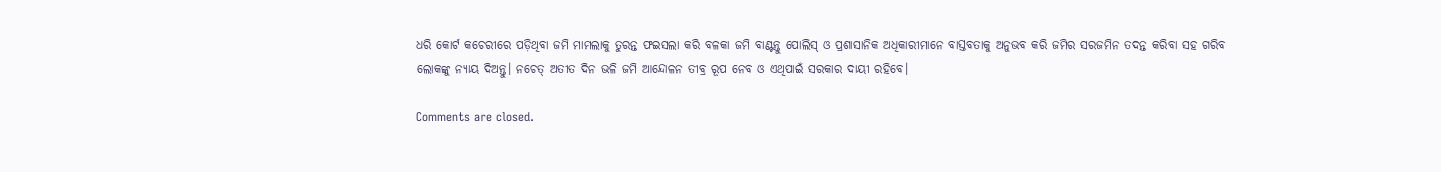ଧରି କୋର୍ଟ କଚେରୀରେ ପଡ଼ିଥିବା ଜମି ମାମଲାକୁ ତୁରନ୍ତ ଫଇସଲା କରି ବଳକା ଜମି ବାଣ୍ଟନ୍ତୁ ପୋଲିସ୍ ଓ ପ୍ରଶାସାନିକ ଅଧିକାରୀମାନେ ବାସ୍ତବତାକୁ ଅନୁଭବ କରି ଜମିର ସରଜମିନ ତଦନ୍ତ କରିବା ସହ ଗରିବ ଲୋକଙ୍କୁ ନ୍ୟାୟ ଦିଅନ୍ତୁ। ନଚେତ୍ ଅତୀତ ଦିନ ଭଳି ଜମି ଆନ୍ଦୋଳନ ତୀବ୍ର ରୂପ ନେବ ଓ ଏଥିପାଇଁ ସରକାର ଦାୟୀ ରହିବେ।

Comments are closed.